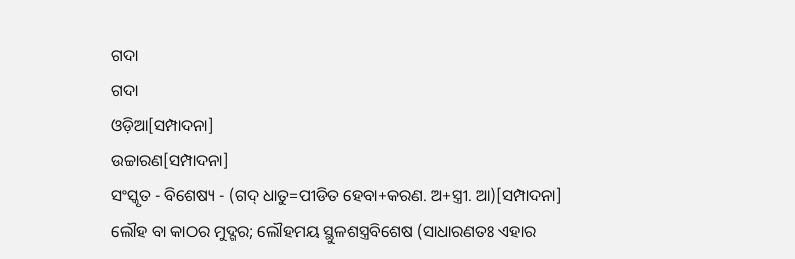ଗଦା
ଗଦା
ଓଡ଼ିଆ[ସମ୍ପାଦନା]
ଉଚ୍ଚାରଣ[ସମ୍ପାଦନା]
ସଂସ୍କୃତ - ବିଶେଷ୍ୟ - (ଗଦ୍ ଧାତୁ=ପୀଡିତ ହେବା+କରଣ. ଅ+ସ୍ତ୍ରୀ. ଆ)[ସମ୍ପାଦନା]
ଲୌହ ବା କାଠର ମୁଦ୍ଗର; ଲୌହମୟ ସ୍ଥୁଳଶସ୍ତ୍ରବିଶେଷ (ସାଧାରଣତଃ ଏହାର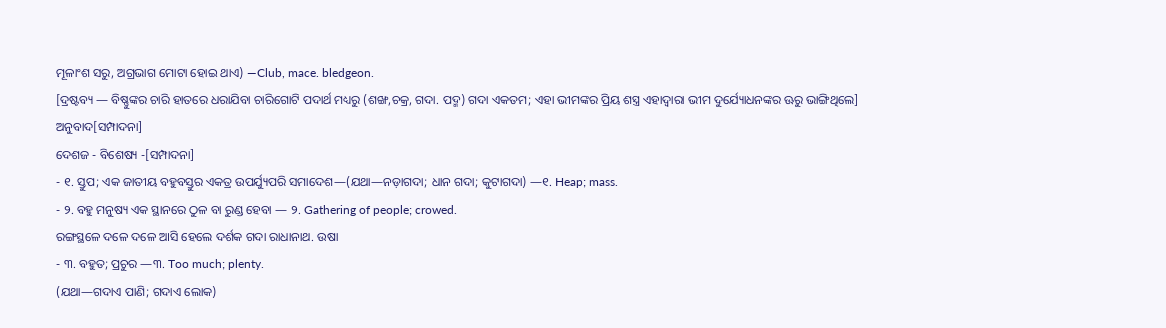ମୂଳାଂଶ ସରୁ, ଅଗ୍ରଭାଗ ମୋଟା ହୋଇ ଥାଏ) —Club, mace. bledgeon.
[ଦ୍ରଷ୍ଟବ୍ୟ — ବିଷ୍ଣୁଙ୍କର ଚାରି ହାତରେ ଧରାଯିବା ଚାରିଗୋଟି ପଦାର୍ଥ ମଧ୍ୟରୁ (ଶଙ୍ଖ,ଚକ୍ର, ଗଦା. ପଦ୍ମ) ଗଦା ଏକତମ; ଏହା ଭୀମଙ୍କର ପ୍ରିୟ ଶସ୍ତ୍ର ଏହାଦ୍ୱାରା ଭୀମ ଦୁର୍ଯ୍ୟୋଧନଙ୍କର ଊରୁ ଭାଙ୍ଗିଥିଲେ]
ଅନୁବାଦ[ସମ୍ପାଦନା]
ଦେଶଜ - ବିଶେଷ୍ୟ -[ସମ୍ପାଦନା]
- ୧. ସ୍ତୁପ; ଏକ ଜାତୀୟ ବହୁବସ୍ତୁର ଏକତ୍ର ଉପର୍ଯ୍ୟୁପରି ସମାଦେଶ—(ଯଥା—ନଡ଼ାଗଦା; ଧାନ ଗଦା; କୁଟାଗଦା) —୧. Heap; mass.
- ୨. ବହୁ ମନୁଷ୍ୟ ଏକ ସ୍ଥାନରେ ଠୁଳ ବା ରୁଣ୍ଡ ହେବା — ୨. Gathering of people; crowed.
ରଙ୍ଗସ୍ଥଳେ ଦଳେ ଦଳେ ଆସି ହେଲେ ଦର୍ଶକ ଗଦା ରାଧାନାଥ. ଉଷା
- ୩. ବହୁତ; ପ୍ରଚୁର —୩. Too much; plenty.
(ଯଥା—ଗଦାଏ ପାଣି; ଗଦାଏ ଲୋକ)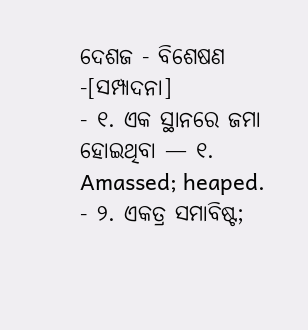ଦେଶଜ - ବିଶେଷଣ -[ସମ୍ପାଦନା]
- ୧. ଏକ ସ୍ଥାନରେ ଜମା ହୋଇଥିବା — ୧. Amassed; heaped.
- ୨. ଏକତ୍ର ସମାବିଷ୍ଟ;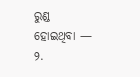ରୁଣ୍ଡ ହୋଇଥିବା — ୨.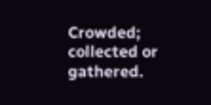Crowded; collected or gathered.